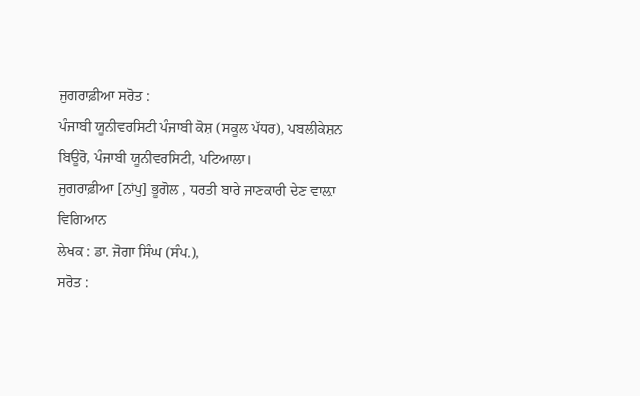ਜੁਗਰਾਫ਼ੀਆ ਸਰੋਤ :
ਪੰਜਾਬੀ ਯੂਨੀਵਰਸਿਟੀ ਪੰਜਾਬੀ ਕੋਸ਼ (ਸਕੂਲ ਪੱਧਰ), ਪਬਲੀਕੇਸ਼ਨ ਬਿਊਰੋ, ਪੰਜਾਬੀ ਯੂਨੀਵਰਸਿਟੀ, ਪਟਿਆਲਾ।
ਜੁਗਰਾਫ਼ੀਆ [ਨਾਂਪੁ] ਭੂਗੋਲ , ਧਰਤੀ ਬਾਰੇ ਜਾਣਕਾਰੀ ਦੇਣ ਵਾਲ਼ਾ ਵਿਗਿਆਨ
ਲੇਖਕ : ਡਾ. ਜੋਗਾ ਸਿੰਘ (ਸੰਪ.),
ਸਰੋਤ :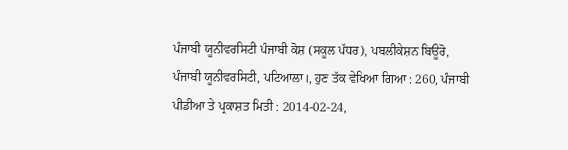ਪੰਜਾਬੀ ਯੂਨੀਵਰਸਿਟੀ ਪੰਜਾਬੀ ਕੋਸ਼ (ਸਕੂਲ ਪੱਧਰ), ਪਬਲੀਕੇਸ਼ਨ ਬਿਊਰੋ, ਪੰਜਾਬੀ ਯੂਨੀਵਰਸਿਟੀ, ਪਟਿਆਲਾ।, ਹੁਣ ਤੱਕ ਵੇਖਿਆ ਗਿਆ : 260, ਪੰਜਾਬੀ ਪੀਡੀਆ ਤੇ ਪ੍ਰਕਾਸ਼ਤ ਮਿਤੀ : 2014-02-24,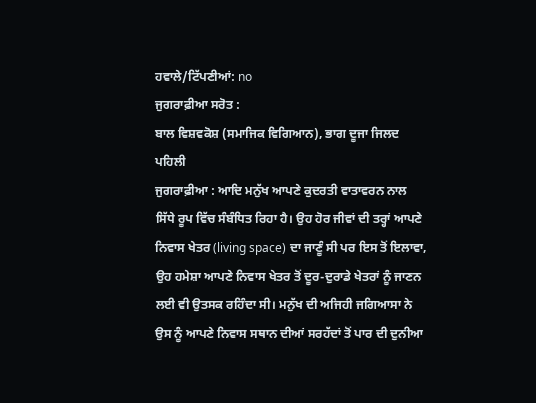ਹਵਾਲੇ/ਟਿੱਪਣੀਆਂ: no
ਜੁਗਰਾਫ਼ੀਆ ਸਰੋਤ :
ਬਾਲ ਵਿਸ਼ਵਕੋਸ਼ (ਸਮਾਜਿਕ ਵਿਗਿਆਨ), ਭਾਗ ਦੂਜਾ ਜਿਲਦ ਪਹਿਲੀ
ਜੁਗਰਾਫ਼ੀਆ : ਆਦਿ ਮਨੁੱਖ ਆਪਣੇ ਕੁਦਰਤੀ ਵਾਤਾਵਰਨ ਨਾਲ ਸਿੱਧੇ ਰੂਪ ਵਿੱਚ ਸੰਬੰਧਿਤ ਰਿਹਾ ਹੈ। ਉਹ ਹੋਰ ਜੀਵਾਂ ਦੀ ਤਰ੍ਹਾਂ ਆਪਣੇ ਨਿਵਾਸ ਖੇਤਰ (living space) ਦਾ ਜਾਣੂੰ ਸੀ ਪਰ ਇਸ ਤੋਂ ਇਲਾਵਾ, ਉਹ ਹਮੇਸ਼ਾ ਆਪਣੇ ਨਿਵਾਸ ਖੇਤਰ ਤੋਂ ਦੂਰ-ਦੁਰਾਡੇ ਖੇਤਰਾਂ ਨੂੰ ਜਾਣਨ ਲਈ ਵੀ ਉਤਸਕ ਰਹਿੰਦਾ ਸੀ। ਮਨੁੱਖ ਦੀ ਅਜਿਹੀ ਜਗਿਆਸਾ ਨੇ ਉਸ ਨੂੰ ਆਪਣੇ ਨਿਵਾਸ ਸਥਾਨ ਦੀਆਂ ਸਰਹੱਦਾਂ ਤੋਂ ਪਾਰ ਦੀ ਦੁਨੀਆ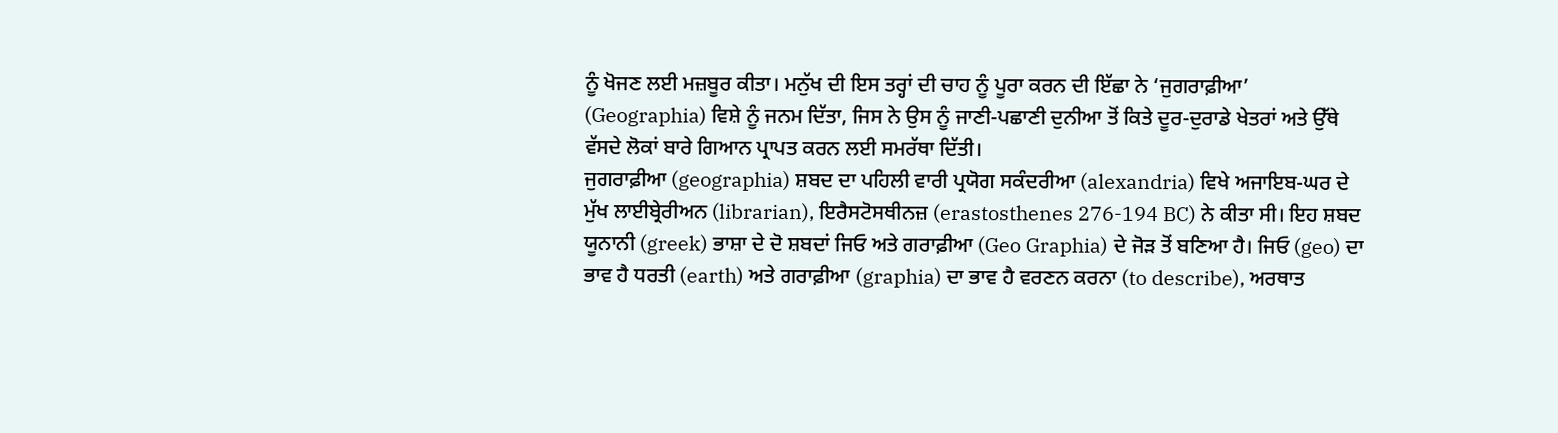ਨੂੰ ਖੋਜਣ ਲਈ ਮਜ਼ਬੂਰ ਕੀਤਾ। ਮਨੁੱਖ ਦੀ ਇਸ ਤਰ੍ਹਾਂ ਦੀ ਚਾਹ ਨੂੰ ਪੂਰਾ ਕਰਨ ਦੀ ਇੱਛਾ ਨੇ ‘ਜੁਗਰਾਫ਼ੀਆ’ (Geographia) ਵਿਸ਼ੇ ਨੂੰ ਜਨਮ ਦਿੱਤਾ, ਜਿਸ ਨੇ ਉਸ ਨੂੰ ਜਾਣੀ-ਪਛਾਣੀ ਦੁਨੀਆ ਤੋਂ ਕਿਤੇ ਦੂਰ-ਦੁਰਾਡੇ ਖੇਤਰਾਂ ਅਤੇ ਉੱਥੇ ਵੱਸਦੇ ਲੋਕਾਂ ਬਾਰੇ ਗਿਆਨ ਪ੍ਰਾਪਤ ਕਰਨ ਲਈ ਸਮਰੱਥਾ ਦਿੱਤੀ।
ਜੁਗਰਾਫ਼ੀਆ (geographia) ਸ਼ਬਦ ਦਾ ਪਹਿਲੀ ਵਾਰੀ ਪ੍ਰਯੋਗ ਸਕੰਦਰੀਆ (alexandria) ਵਿਖੇ ਅਜਾਇਬ-ਘਰ ਦੇ ਮੁੱਖ ਲਾਈਬ੍ਰੇਰੀਅਨ (librarian), ਇਰੈਸਟੋਸਥੀਨਜ਼ (erastosthenes 276-194 BC) ਨੇ ਕੀਤਾ ਸੀ। ਇਹ ਸ਼ਬਦ ਯੂਨਾਨੀ (greek) ਭਾਸ਼ਾ ਦੇ ਦੋ ਸ਼ਬਦਾਂ ਜਿਓ ਅਤੇ ਗਰਾਫ਼ੀਆ (Geo Graphia) ਦੇ ਜੋੜ ਤੋਂ ਬਣਿਆ ਹੈ। ਜਿਓ (geo) ਦਾ ਭਾਵ ਹੈ ਧਰਤੀ (earth) ਅਤੇ ਗਰਾਫ਼ੀਆ (graphia) ਦਾ ਭਾਵ ਹੈ ਵਰਣਨ ਕਰਨਾ (to describe), ਅਰਥਾਤ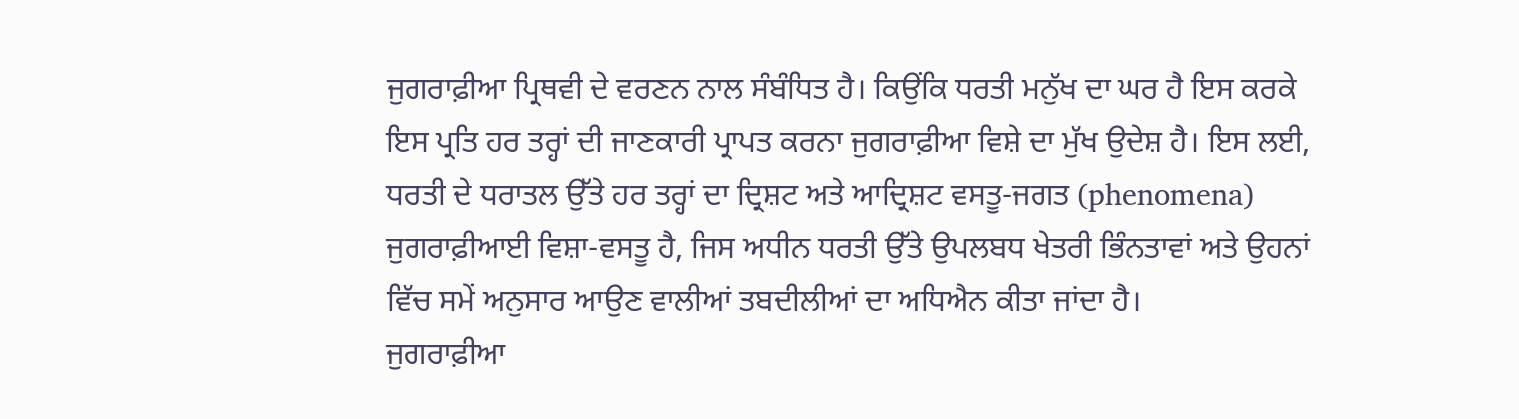ਜੁਗਰਾਫ਼ੀਆ ਪ੍ਰਿਥਵੀ ਦੇ ਵਰਣਨ ਨਾਲ ਸੰਬੰਧਿਤ ਹੈ। ਕਿਉਂਕਿ ਧਰਤੀ ਮਨੁੱਖ ਦਾ ਘਰ ਹੈ ਇਸ ਕਰਕੇ ਇਸ ਪ੍ਰਤਿ ਹਰ ਤਰ੍ਹਾਂ ਦੀ ਜਾਣਕਾਰੀ ਪ੍ਰਾਪਤ ਕਰਨਾ ਜੁਗਰਾਫ਼ੀਆ ਵਿਸ਼ੇ ਦਾ ਮੁੱਖ ਉਦੇਸ਼ ਹੈ। ਇਸ ਲਈ, ਧਰਤੀ ਦੇ ਧਰਾਤਲ ਉੱਤੇ ਹਰ ਤਰ੍ਹਾਂ ਦਾ ਦ੍ਰਿਸ਼ਟ ਅਤੇ ਆਦ੍ਰਿਸ਼ਟ ਵਸਤੂ-ਜਗਤ (phenomena) ਜੁਗਰਾਫ਼ੀਆਈ ਵਿਸ਼ਾ-ਵਸਤੂ ਹੈ, ਜਿਸ ਅਧੀਨ ਧਰਤੀ ਉੱਤੇ ਉਪਲਬਧ ਖੇਤਰੀ ਭਿੰਨਤਾਵਾਂ ਅਤੇ ਉਹਨਾਂ ਵਿੱਚ ਸਮੇਂ ਅਨੁਸਾਰ ਆਉਣ ਵਾਲੀਆਂ ਤਬਦੀਲੀਆਂ ਦਾ ਅਧਿਐਨ ਕੀਤਾ ਜਾਂਦਾ ਹੈ।
ਜੁਗਰਾਫ਼ੀਆ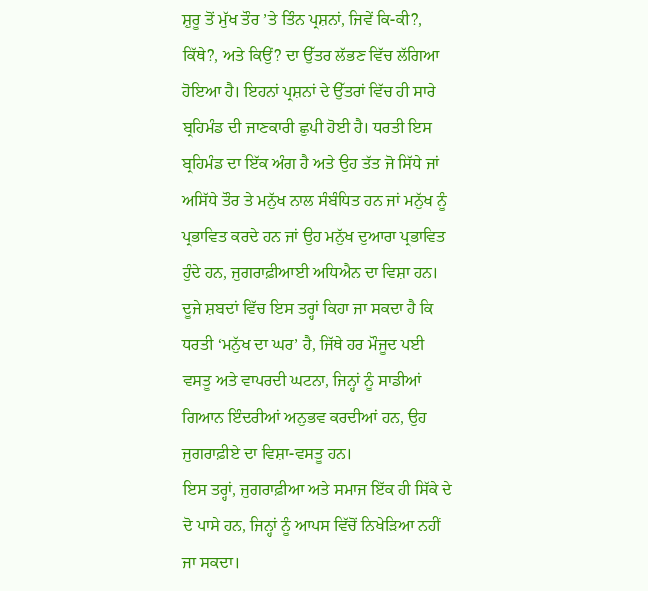ਸ਼ੁਰੂ ਤੋਂ ਮੁੱਖ ਤੌਰ ’ਤੇ ਤਿੰਨ ਪ੍ਰਸ਼ਨਾਂ, ਜਿਵੇਂ ਕਿ-ਕੀ?, ਕਿੱਥੇ?, ਅਤੇ ਕਿਉਂ? ਦਾ ਉੱਤਰ ਲੱਭਣ ਵਿੱਚ ਲੱਗਿਆ ਹੋਇਆ ਹੈ। ਇਹਨਾਂ ਪ੍ਰਸ਼ਨਾਂ ਦੇ ਉੱਤਰਾਂ ਵਿੱਚ ਹੀ ਸਾਰੇ ਬ੍ਰਹਿਮੰਡ ਦੀ ਜਾਣਕਾਰੀ ਛੁਪੀ ਹੋਈ ਹੈ। ਧਰਤੀ ਇਸ ਬ੍ਰਹਿਮੰਡ ਦਾ ਇੱਕ ਅੰਗ ਹੈ ਅਤੇ ਉਹ ਤੱਤ ਜੋ ਸਿੱਧੇ ਜਾਂ ਅਸਿੱਧੇ ਤੌਰ ਤੇ ਮਨੁੱਖ ਨਾਲ ਸੰਬੰਧਿਤ ਹਨ ਜਾਂ ਮਨੁੱਖ ਨੂੰ ਪ੍ਰਭਾਵਿਤ ਕਰਦੇ ਹਨ ਜਾਂ ਉਹ ਮਨੁੱਖ ਦੁਆਰਾ ਪ੍ਰਭਾਵਿਤ ਹੁੰਦੇ ਹਨ, ਜੁਗਰਾਫ਼ੀਆਈ ਅਧਿਐਨ ਦਾ ਵਿਸ਼ਾ ਹਨ। ਦੂਜੇ ਸ਼ਬਦਾਂ ਵਿੱਚ ਇਸ ਤਰ੍ਹਾਂ ਕਿਹਾ ਜਾ ਸਕਦਾ ਹੈ ਕਿ ਧਰਤੀ ‘ਮਨੁੱਖ ਦਾ ਘਰ’ ਹੈ, ਜਿੱਥੇ ਹਰ ਮੌਜੂਦ ਪਈ ਵਸਤੂ ਅਤੇ ਵਾਪਰਦੀ ਘਟਨਾ, ਜਿਨ੍ਹਾਂ ਨੂੰ ਸਾਡੀਆਂ ਗਿਆਨ ਇੰਦਰੀਆਂ ਅਨੁਭਵ ਕਰਦੀਆਂ ਹਨ, ਉਹ ਜੁਗਰਾਫ਼ੀਏ ਦਾ ਵਿਸ਼ਾ-ਵਸਤੂ ਹਨ।
ਇਸ ਤਰ੍ਹਾਂ, ਜੁਗਰਾਫ਼ੀਆ ਅਤੇ ਸਮਾਜ ਇੱਕ ਹੀ ਸਿੱਕੇ ਦੇ ਦੋ ਪਾਸੇ ਹਨ, ਜਿਨ੍ਹਾਂ ਨੂੰ ਆਪਸ ਵਿੱਚੋਂ ਨਿਖੇੜਿਆ ਨਹੀਂ ਜਾ ਸਕਦਾ।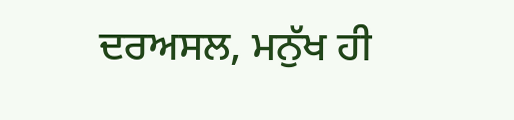ਦਰਅਸਲ, ਮਨੁੱਖ ਹੀ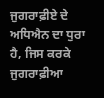ਜੁਗਰਾਫ਼ੀਏ ਦੇ ਅਧਿਐਨ ਦਾ ਧੁਰਾ ਹੈ, ਜਿਸ ਕਰਕੇ ਜੁਗਰਾਫ਼ੀਆ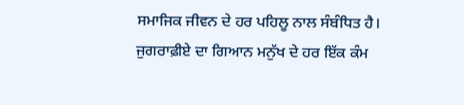ਸਮਾਜਿਕ ਜੀਵਨ ਦੇ ਹਰ ਪਹਿਲੂ ਨਾਲ ਸੰਬੰਧਿਤ ਹੈ। ਜੁਗਰਾਫ਼ੀਏ ਦਾ ਗਿਆਨ ਮਨੁੱਖ ਦੇ ਹਰ ਇੱਕ ਕੰਮ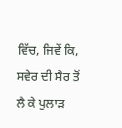ਵਿੱਚ, ਜਿਵੇਂ ਕਿ, ਸਵੇਰ ਦੀ ਸੈਰ ਤੋਂ ਲੈ ਕੇ ਪੁਲਾੜ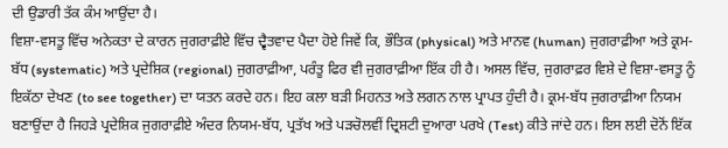ਦੀ ਉਡਾਰੀ ਤੱਕ ਕੰਮ ਆਉਂਦਾ ਹੈ।
ਵਿਸ਼ਾ-ਵਸਤੂ ਵਿੱਚ ਅਨੇਕਤਾ ਦੇ ਕਾਰਨ ਜੁਗਰਾਫ਼ੀਏ ਵਿੱਚ ਦ੍ਵੈਤਵਾਦ ਪੈਦਾ ਹੋਏ ਜਿਵੇਂ ਕਿ, ਭੌਤਿਕ (physical) ਅਤੇ ਮਾਨਵ (human) ਜੁਗਰਾਫ਼ੀਆ ਅਤੇ ਕ੍ਰਮ-ਬੱਧ (systematic) ਅਤੇ ਪ੍ਰਦੇਸ਼ਿਕ (regional) ਜੁਗਰਾਫ਼ੀਆ, ਪਰੰਤੂ ਫਿਰ ਵੀ ਜੁਗਰਾਫ਼ੀਆ ਇੱਕ ਹੀ ਹੈ। ਅਸਲ ਵਿੱਚ, ਜੁਗਰਾਫ਼ਰ ਵਿਸ਼ੇ ਦੇ ਵਿਸ਼ਾ-ਵਸਤੂ ਨੂੰ ਇਕੱਠਾ ਦੇਖਣ (to see together) ਦਾ ਯਤਨ ਕਰਦੇ ਹਨ। ਇਹ ਕਲਾ ਬੜੀ ਮਿਹਨਤ ਅਤੇ ਲਗਨ ਨਾਲ ਪ੍ਰਾਪਤ ਹੁੰਦੀ ਹੈ। ਕ੍ਰਮ-ਬੱਧ ਜੁਗਰਾਫ਼ੀਆ ਨਿਯਮ ਬਣਾਉਂਦਾ ਹੈ ਜਿਹੜੇ ਪ੍ਰਦੇਸ਼ਿਕ ਜੁਗਰਾਫ਼ੀਏ ਅੰਦਰ ਨਿਯਮ-ਬੱਧ, ਪ੍ਰਤੱਖ ਅਤੇ ਪੜਚੋਲਵੀਂ ਦ੍ਰਿਸ਼ਟੀ ਦੁਆਰਾ ਪਰਖੇ (Test) ਕੀਤੇ ਜਾਂਦੇ ਹਨ। ਇਸ ਲਈ ਦੋਨੋਂ ਇੱਕ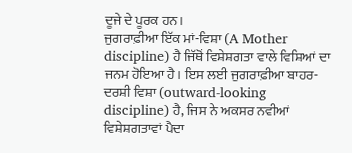ਦੂਜੇ ਦੇ ਪੂਰਕ ਹਨ।
ਜੁਗਰਾਫ਼ੀਆ ਇੱਕ ਮਾਂ-ਵਿਸ਼ਾ (A Mother discipline) ਹੈ ਜਿੱਥੋਂ ਵਿਸ਼ੇਸ਼ਗਤਾ ਵਾਲੇ ਵਿਸ਼ਿਆਂ ਦਾ ਜਨਮ ਹੋਇਆ ਹੈ। ਇਸ ਲਈ ਜੁਗਰਾਫ਼ੀਆ ਬਾਹਰ-ਦਰਸ਼ੀ ਵਿਸ਼ਾ (outward-looking discipline) ਹੈ, ਜਿਸ ਨੇ ਅਕਸਰ ਨਵੀਆਂ ਵਿਸ਼ੇਸ਼ਗਤਾਵਾਂ ਪੈਦਾ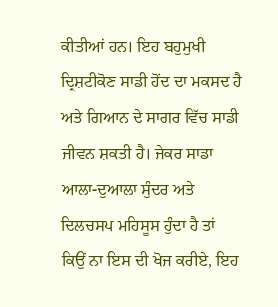ਕੀਤੀਆਂ ਹਨ। ਇਹ ਬਹੁਮੁਖੀ ਦ੍ਰਿਸ਼ਟੀਕੋਣ ਸਾਡੀ ਹੋਂਦ ਦਾ ਮਕਸਦ ਹੈ ਅਤੇ ਗਿਆਨ ਦੇ ਸਾਗਰ ਵਿੱਚ ਸਾਡੀ ਜੀਵਨ ਸ਼ਕਤੀ ਹੈ। ਜੇਕਰ ਸਾਡਾ ਆਲਾ-ਦੁਆਲਾ ਸੁੰਦਰ ਅਤੇ ਦਿਲਚਸਪ ਮਹਿਸੂਸ ਹੁੰਦਾ ਹੈ ਤਾਂ ਕਿਉਂ ਨਾ ਇਸ ਦੀ ਖੋਜ ਕਰੀਏ, ਇਹ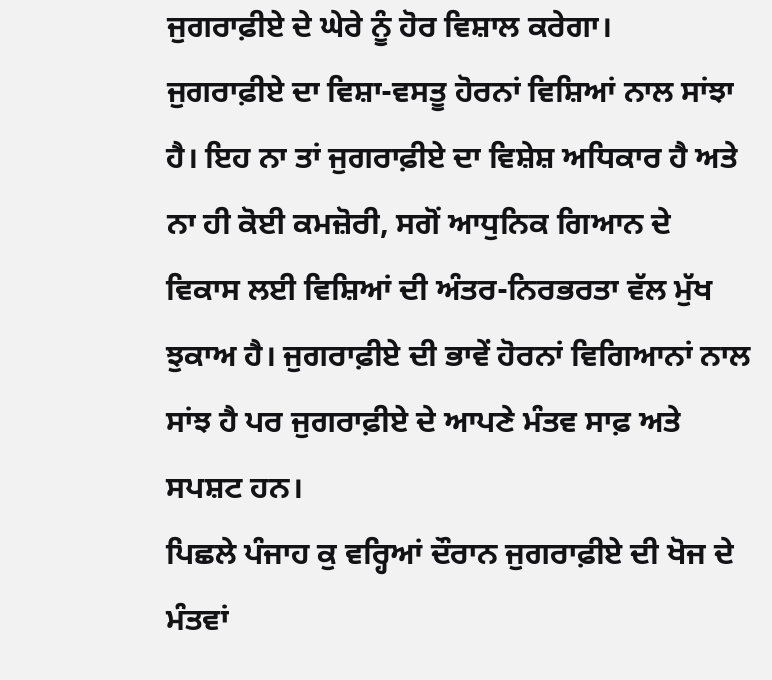ਜੁਗਰਾਫ਼ੀਏ ਦੇ ਘੇਰੇ ਨੂੰ ਹੋਰ ਵਿਸ਼ਾਲ ਕਰੇਗਾ।
ਜੁਗਰਾਫ਼ੀਏ ਦਾ ਵਿਸ਼ਾ-ਵਸਤੂ ਹੋਰਨਾਂ ਵਿਸ਼ਿਆਂ ਨਾਲ ਸਾਂਝਾ ਹੈ। ਇਹ ਨਾ ਤਾਂ ਜੁਗਰਾਫ਼ੀਏ ਦਾ ਵਿਸ਼ੇਸ਼ ਅਧਿਕਾਰ ਹੈ ਅਤੇ ਨਾ ਹੀ ਕੋਈ ਕਮਜ਼ੋਰੀ, ਸਗੋਂ ਆਧੁਨਿਕ ਗਿਆਨ ਦੇ ਵਿਕਾਸ ਲਈ ਵਿਸ਼ਿਆਂ ਦੀ ਅੰਤਰ-ਨਿਰਭਰਤਾ ਵੱਲ ਮੁੱਖ ਝੁਕਾਅ ਹੈ। ਜੁਗਰਾਫ਼ੀਏ ਦੀ ਭਾਵੇਂ ਹੋਰਨਾਂ ਵਿਗਿਆਨਾਂ ਨਾਲ ਸਾਂਝ ਹੈ ਪਰ ਜੁਗਰਾਫ਼ੀਏ ਦੇ ਆਪਣੇ ਮੰਤਵ ਸਾਫ਼ ਅਤੇ ਸਪਸ਼ਟ ਹਨ।
ਪਿਛਲੇ ਪੰਜਾਹ ਕੁ ਵਰ੍ਹਿਆਂ ਦੌਰਾਨ ਜੁਗਰਾਫ਼ੀਏ ਦੀ ਖੋਜ ਦੇ ਮੰਤਵਾਂ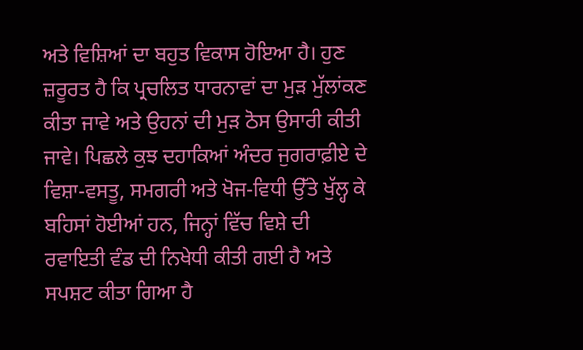ਅਤੇ ਵਿਸ਼ਿਆਂ ਦਾ ਬਹੁਤ ਵਿਕਾਸ ਹੋਇਆ ਹੈ। ਹੁਣ ਜ਼ਰੂਰਤ ਹੈ ਕਿ ਪ੍ਰਚਲਿਤ ਧਾਰਨਾਵਾਂ ਦਾ ਮੁੜ ਮੁੱਲਾਂਕਣ ਕੀਤਾ ਜਾਵੇ ਅਤੇ ਉਹਨਾਂ ਦੀ ਮੁੜ ਠੋਸ ਉਸਾਰੀ ਕੀਤੀ ਜਾਵੇ। ਪਿਛਲੇ ਕੁਝ ਦਹਾਕਿਆਂ ਅੰਦਰ ਜੁਗਰਾਫ਼ੀਏ ਦੇ ਵਿਸ਼ਾ-ਵਸਤੂ, ਸਮਗਰੀ ਅਤੇ ਖੋਜ-ਵਿਧੀ ਉੱਤੇ ਖੁੱਲ੍ਹ ਕੇ ਬਹਿਸਾਂ ਹੋਈਆਂ ਹਨ, ਜਿਨ੍ਹਾਂ ਵਿੱਚ ਵਿਸ਼ੇ ਦੀ ਰਵਾਇਤੀ ਵੰਡ ਦੀ ਨਿਖੇਧੀ ਕੀਤੀ ਗਈ ਹੈ ਅਤੇ ਸਪਸ਼ਟ ਕੀਤਾ ਗਿਆ ਹੈ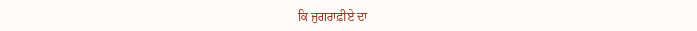ਕਿ ਜੁਗਰਾਫ਼ੀਏ ਦਾ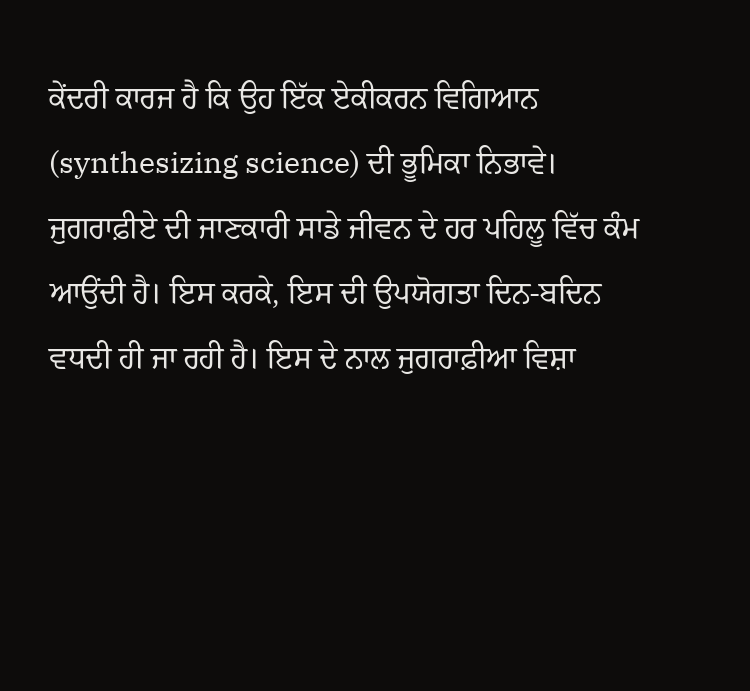ਕੇਂਦਰੀ ਕਾਰਜ ਹੈ ਕਿ ਉਹ ਇੱਕ ਏਕੀਕਰਨ ਵਿਗਿਆਨ (synthesizing science) ਦੀ ਭੂਮਿਕਾ ਨਿਭਾਵੇ। ਜੁਗਰਾਫ਼ੀਏ ਦੀ ਜਾਣਕਾਰੀ ਸਾਡੇ ਜੀਵਨ ਦੇ ਹਰ ਪਹਿਲੂ ਵਿੱਚ ਕੰਮ ਆਉਂਦੀ ਹੈ। ਇਸ ਕਰਕੇ, ਇਸ ਦੀ ਉਪਯੋਗਤਾ ਦਿਨ-ਬਦਿਨ ਵਧਦੀ ਹੀ ਜਾ ਰਹੀ ਹੈ। ਇਸ ਦੇ ਨਾਲ ਜੁਗਰਾਫ਼ੀਆ ਵਿਸ਼ਾ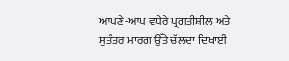ਆਪਣੇ-ਆਪ ਵਧੇਰੇ ਪ੍ਰਗਤੀਸ਼ੀਲ ਅਤੇ ਸੁਤੰਤਰ ਮਾਰਗ ਉੱਤੇ ਚੱਲਦਾ ਦਿਖਾਈ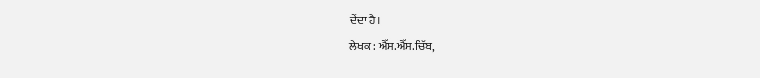ਦੇਂਦਾ ਹੈ।
ਲੇਖਕ : ਐੱਸ.ਐੱਸ.ਚਿੱਬ,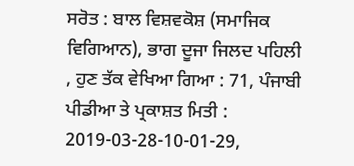ਸਰੋਤ : ਬਾਲ ਵਿਸ਼ਵਕੋਸ਼ (ਸਮਾਜਿਕ ਵਿਗਿਆਨ), ਭਾਗ ਦੂਜਾ ਜਿਲਦ ਪਹਿਲੀ , ਹੁਣ ਤੱਕ ਵੇਖਿਆ ਗਿਆ : 71, ਪੰਜਾਬੀ ਪੀਡੀਆ ਤੇ ਪ੍ਰਕਾਸ਼ਤ ਮਿਤੀ : 2019-03-28-10-01-29,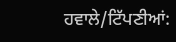ਹਵਾਲੇ/ਟਿੱਪਣੀਆਂ: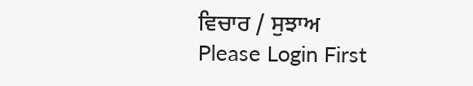ਵਿਚਾਰ / ਸੁਝਾਅ
Please Login First